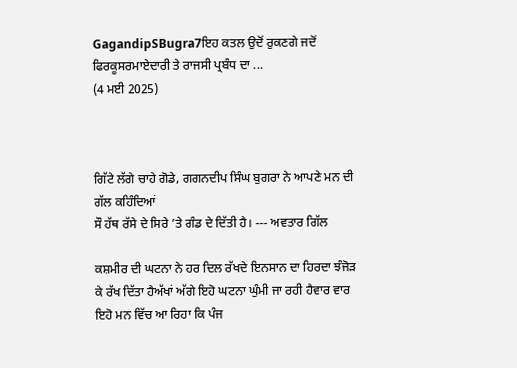GagandipSBugra7ਇਹ ਕਤਲ ਉਦੋਂ ਰੁਕਣਗੇ ਜਦੋਂ ਫਿਰਕੂਸਰਮਾਏਦਾਰੀ ਤੇ ਰਾਜਸੀ ਪ੍ਰਬੰਧ ਦਾ ...
(4 ਮਈ 2025)



ਗਿੱਟੇ ਲੱਗੇ ਚਾਹੇ ਗੋਡੇ, ਗਗਨਦੀਪ ਸਿੰਘ ਬੁਗਰਾ ਨੇ ਆਪਣੇ ਮਨ ਦੀ ਗੱਲ ਕਹਿੰਦਿਆਂ
ਸੌ ਹੱਥ ਰੱਸੇ ਦੇ ਸਿਰੇ ’ਤੇ ਗੰਡ ਦੇ ਦਿੱਤੀ ਹੈ। --- ਅਵਤਾਰ ਗਿੱਲ

ਕਸ਼ਮੀਰ ਦੀ ਘਟਨਾ ਨੇ ਹਰ ਦਿਲ ਰੱਖਦੇ ਇਨਸਾਨ ਦਾ ਹਿਰਦਾ ਝੰਜੋੜ ਕੇ ਰੱਖ ਦਿੱਤਾ ਹੈਅੱਖਾਂ ਅੱਗੇ ਇਹੋ ਘਟਨਾ ਘੁੰਮੀ ਜਾ ਰਹੀ ਹੈਵਾਰ ਵਾਰ ਇਹੋ ਮਨ ਵਿੱਚ ਆ ਰਿਹਾ ਕਿ ਪੰਜ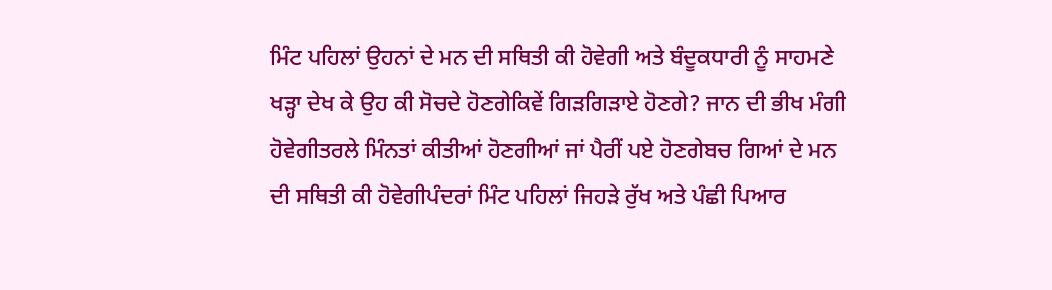ਮਿੰਟ ਪਹਿਲਾਂ ਉਹਨਾਂ ਦੇ ਮਨ ਦੀ ਸਥਿਤੀ ਕੀ ਹੋਵੇਗੀ ਅਤੇ ਬੰਦੂਕਧਾਰੀ ਨੂੰ ਸਾਹਮਣੇ ਖੜ੍ਹਾ ਦੇਖ ਕੇ ਉਹ ਕੀ ਸੋਚਦੇ ਹੋਣਗੇਕਿਵੇਂ ਗਿੜਗਿੜਾਏ ਹੋਣਗੇ? ਜਾਨ ਦੀ ਭੀਖ ਮੰਗੀ ਹੋਵੇਗੀਤਰਲੇ ਮਿੰਨਤਾਂ ਕੀਤੀਆਂ ਹੋਣਗੀਆਂ ਜਾਂ ਪੈਰੀਂ ਪਏ ਹੋਣਗੇਬਚ ਗਿਆਂ ਦੇ ਮਨ ਦੀ ਸਥਿਤੀ ਕੀ ਹੋਵੇਗੀਪੰਦਰਾਂ ਮਿੰਟ ਪਹਿਲਾਂ ਜਿਹੜੇ ਰੁੱਖ ਅਤੇ ਪੰਛੀ ਪਿਆਰ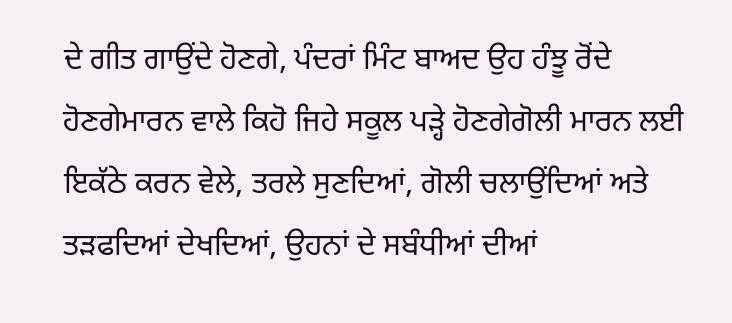ਦੇ ਗੀਤ ਗਾਉਂਦੇ ਹੋਣਗੇ, ਪੰਦਰਾਂ ਮਿੰਟ ਬਾਅਦ ਉਹ ਹੰਝੂ ਰੋਂਦੇ ਹੋਣਗੇਮਾਰਨ ਵਾਲੇ ਕਿਹੋ ਜਿਹੇ ਸਕੂਲ ਪੜ੍ਹੇ ਹੋਣਗੇਗੋਲੀ ਮਾਰਨ ਲਈ ਇਕੱਠੇ ਕਰਨ ਵੇਲੇ, ਤਰਲੇ ਸੁਣਦਿਆਂ, ਗੋਲੀ ਚਲਾਉਂਦਿਆਂ ਅਤੇ ਤੜਫਦਿਆਂ ਦੇਖਦਿਆਂ, ਉਹਨਾਂ ਦੇ ਸਬੰਧੀਆਂ ਦੀਆਂ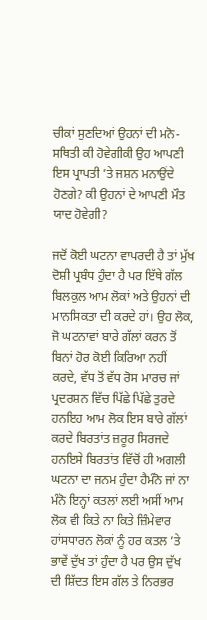ਚੀਕਾਂ ਸੁਣਦਿਆਂ ਉਹਨਾਂ ਦੀ ਮਨੋ-ਸਥਿਤੀ ਕੀ ਹੋਵੇਗੀਕੀ ਉਹ ਆਪਣੀ ਇਸ ਪ੍ਰਾਪਤੀ ’ਤੇ ਜਸ਼ਨ ਮਨਾਉਂਦੇ ਹੋਣਗੇ? ਕੀ ਉਹਨਾਂ ਦੇ ਆਪਣੀ ਮੌਤ ਯਾਦ ਹੋਵੇਗੀ?

ਜਦੋਂ ਕੋਈ ਘਟਨਾ ਵਾਪਰਦੀ ਹੈ ਤਾਂ ਮੁੱਖ ਦੋਸ਼ੀ ਪ੍ਰਬੰਧ ਹੁੰਦਾ ਹੈ ਪਰ ਇੱਥੇ ਗੱਲ ਬਿਲਕੁਲ ਆਮ ਲੋਕਾਂ ਅਤੇ ਉਹਨਾਂ ਦੀ ਮਾਨਸਿਕਤਾ ਦੀ ਕਰਦੇ ਹਾਂ। ਉਹ ਲੋਕ, ਜੋ ਘਟਨਾਵਾਂ ਬਾਰੇ ਗੱਲਾਂ ਕਰਨ ਤੋਂ ਬਿਨਾਂ ਹੋਰ ਕੋਈ ਕਿਰਿਆ ਨਹੀਂ ਕਰਦੇ, ਵੱਧ ਤੋਂ ਵੱਧ ਰੋਸ ਮਾਰਚ ਜਾਂ ਪ੍ਰਦਰਸ਼ਨ ਵਿੱਚ ਪਿੱਛੇ ਪਿੱਛੇ ਤੁਰਦੇ ਹਨਇਹ ਆਮ ਲੋਕ ਇਸ ਬਾਰੇ ਗੱਲਾਂ ਕਰਦੇ ਬਿਰਤਾਂਤ ਜ਼ਰੂਰ ਸਿਰਜਦੇ ਹਨਇਸੇ ਬਿਰਤਾਂਤ ਵਿੱਚੋਂ ਹੀ ਅਗਲੀ ਘਟਨਾ ਦਾ ਜਨਮ ਹੁੰਦਾ ਹੈਮੰਨੋ ਜਾਂ ਨਾ ਮੰਨੋ ਇਨ੍ਹਾਂ ਕਤਲਾਂ ਲਈ ਅਸੀਂ ਆਮ ਲੋਕ ਵੀ ਕਿਤੇ ਨਾ ਕਿਤੇ ਜ਼ਿੰਮੇਵਾਰ ਹਾਂਸਧਾਰਨ ਲੋਕਾਂ ਨੂੰ ਹਰ ਕਤਲ ’ਤੇ ਭਾਵੇਂ ਦੁੱਖ ਤਾਂ ਹੁੰਦਾ ਹੈ ਪਰ ਉਸ ਦੁੱਖ ਦੀ ਸ਼ਿੱਦਤ ਇਸ ਗੱਲ ਤੇ ਨਿਰਭਰ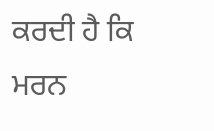ਕਰਦੀ ਹੈ ਕਿ ਮਰਨ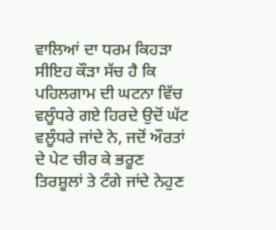ਵਾਲਿਆਂ ਦਾ ਧਰਮ ਕਿਹੜਾ ਸੀਇਹ ਕੌੜਾ ਸੱਚ ਹੈ ਕਿ ਪਹਿਲਗਾਮ ਦੀ ਘਟਨਾ ਵਿੱਚ ਵਲੂੰਧਰੇ ਗਏ ਹਿਰਦੇ ਉਦੋਂ ਘੱਟ ਵਲੂੰਧਰੇ ਜਾਂਦੇ ਨੇ, ਜਦੋਂ ਔਰਤਾਂ ਦੇ ਪੇਟ ਚੀਰ ਕੇ ਭਰੂਣ ਤਿਰਸ਼ੂਲਾਂ ਤੇ ਟੰਗੇ ਜਾਂਦੇ ਨੇਹੁਣ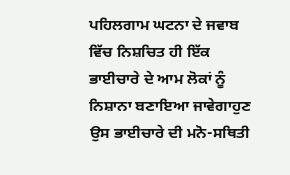ਪਹਿਲਗਾਮ ਘਟਨਾ ਦੇ ਜਵਾਬ ਵਿੱਚ ਨਿਸ਼ਚਿਤ ਹੀ ਇੱਕ ਭਾਈਚਾਰੇ ਦੇ ਆਮ ਲੋਕਾਂ ਨੂੰ ਨਿਸ਼ਾਨਾ ਬਣਾਇਆ ਜਾਵੇਗਾਹੁਣ ਉਸ ਭਾਈਚਾਰੇ ਦੀ ਮਨੋ-ਸਥਿਤੀ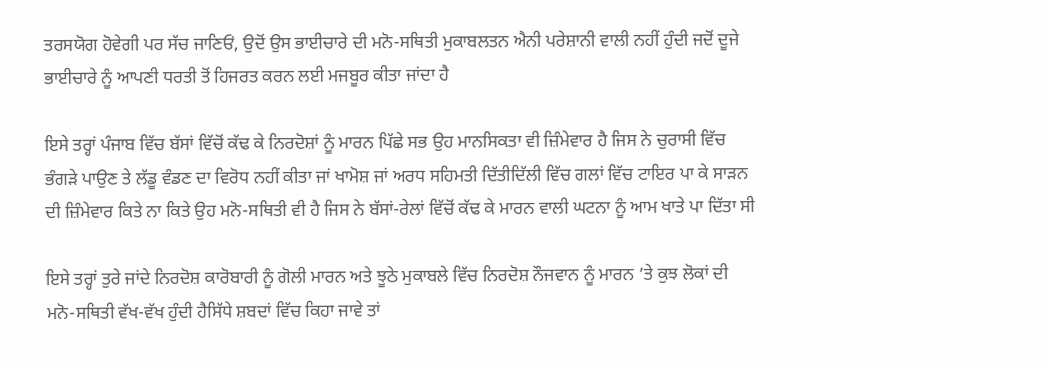ਤਰਸਯੋਗ ਹੋਵੇਗੀ ਪਰ ਸੱਚ ਜਾਣਿਓਂ, ਉਦੋਂ ਉਸ ਭਾਈਚਾਰੇ ਦੀ ਮਨੋ-ਸਥਿਤੀ ਮੁਕਾਬਲਤਨ ਐਨੀ ਪਰੇਸ਼ਾਨੀ ਵਾਲੀ ਨਹੀਂ ਹੁੰਦੀ ਜਦੋਂ ਦੂਜੇ ਭਾਈਚਾਰੇ ਨੂੰ ਆਪਣੀ ਧਰਤੀ ਤੋਂ ਹਿਜਰਤ ਕਰਨ ਲਈ ਮਜਬੂਰ ਕੀਤਾ ਜਾਂਦਾ ਹੈ

ਇਸੇ ਤਰ੍ਹਾਂ ਪੰਜਾਬ ਵਿੱਚ ਬੱਸਾਂ ਵਿੱਚੋਂ ਕੱਢ ਕੇ ਨਿਰਦੋਸ਼ਾਂ ਨੂੰ ਮਾਰਨ ਪਿੱਛੇ ਸਭ ਉਹ ਮਾਨਸਿਕਤਾ ਵੀ ਜ਼ਿੰਮੇਵਾਰ ਹੈ ਜਿਸ ਨੇ ਚੁਰਾਸੀ ਵਿੱਚ ਭੰਗੜੇ ਪਾਉਣ ਤੇ ਲੱਡੂ ਵੰਡਣ ਦਾ ਵਿਰੋਧ ਨਹੀਂ ਕੀਤਾ ਜਾਂ ਖਾਮੋਸ਼ ਜਾਂ ਅਰਧ ਸਹਿਮਤੀ ਦਿੱਤੀਦਿੱਲੀ ਵਿੱਚ ਗਲਾਂ ਵਿੱਚ ਟਾਇਰ ਪਾ ਕੇ ਸਾੜਨ ਦੀ ਜ਼ਿੰਮੇਵਾਰ ਕਿਤੇ ਨਾ ਕਿਤੇ ਉਹ ਮਨੋ-ਸਥਿਤੀ ਵੀ ਹੈ ਜਿਸ ਨੇ ਬੱਸਾਂ-ਰੇਲਾਂ ਵਿੱਚੋਂ ਕੱਢ ਕੇ ਮਾਰਨ ਵਾਲੀ ਘਟਨਾ ਨੂੰ ਆਮ ਖਾਤੇ ਪਾ ਦਿੱਤਾ ਸੀ

ਇਸੇ ਤਰ੍ਹਾਂ ਤੁਰੇ ਜਾਂਦੇ ਨਿਰਦੋਸ਼ ਕਾਰੋਬਾਰੀ ਨੂੰ ਗੋਲੀ ਮਾਰਨ ਅਤੇ ਝੂਠੇ ਮੁਕਾਬਲੇ ਵਿੱਚ ਨਿਰਦੋਸ਼ ਨੌਜਵਾਨ ਨੂੰ ਮਾਰਨ ’ਤੇ ਕੁਝ ਲੋਕਾਂ ਦੀ ਮਨੋ-ਸਥਿਤੀ ਵੱਖ-ਵੱਖ ਹੁੰਦੀ ਹੈਸਿੱਧੇ ਸ਼ਬਦਾਂ ਵਿੱਚ ਕਿਹਾ ਜਾਵੇ ਤਾਂ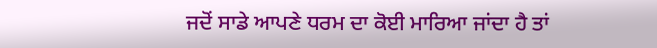ਜਦੋਂ ਸਾਡੇ ਆਪਣੇ ਧਰਮ ਦਾ ਕੋਈ ਮਾਰਿਆ ਜਾਂਦਾ ਹੈ ਤਾਂ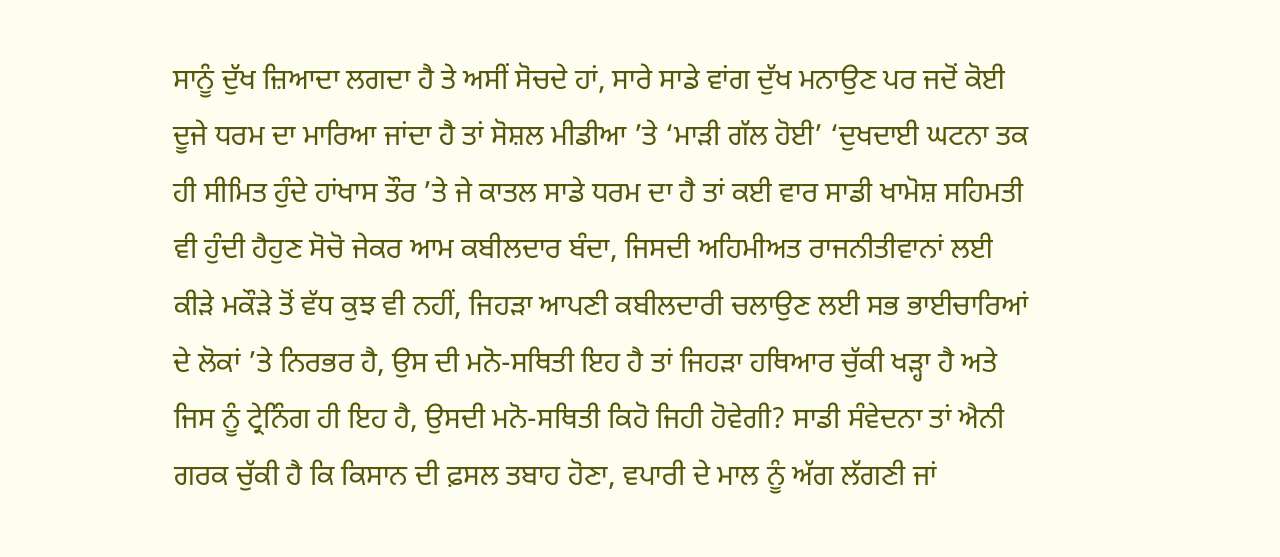ਸਾਨੂੰ ਦੁੱਖ ਜ਼ਿਆਦਾ ਲਗਦਾ ਹੈ ਤੇ ਅਸੀਂ ਸੋਚਦੇ ਹਾਂ, ਸਾਰੇ ਸਾਡੇ ਵਾਂਗ ਦੁੱਖ ਮਨਾਉਣ ਪਰ ਜਦੋਂ ਕੋਈ ਦੂਜੇ ਧਰਮ ਦਾ ਮਾਰਿਆ ਜਾਂਦਾ ਹੈ ਤਾਂ ਸੋਸ਼ਲ ਮੀਡੀਆ ’ਤੇ ‘ਮਾੜੀ ਗੱਲ ਹੋਈ’ ‘ਦੁਖਦਾਈ ਘਟਨਾ ਤਕ ਹੀ ਸੀਮਿਤ ਹੁੰਦੇ ਹਾਂਖਾਸ ਤੌਰ ’ਤੇ ਜੇ ਕਾਤਲ ਸਾਡੇ ਧਰਮ ਦਾ ਹੈ ਤਾਂ ਕਈ ਵਾਰ ਸਾਡੀ ਖਾਮੋਸ਼ ਸਹਿਮਤੀ ਵੀ ਹੁੰਦੀ ਹੈਹੁਣ ਸੋਚੋ ਜੇਕਰ ਆਮ ਕਬੀਲਦਾਰ ਬੰਦਾ, ਜਿਸਦੀ ਅਹਿਮੀਅਤ ਰਾਜਨੀਤੀਵਾਨਾਂ ਲਈ ਕੀੜੇ ਮਕੌੜੇ ਤੋਂ ਵੱਧ ਕੁਝ ਵੀ ਨਹੀਂ, ਜਿਹੜਾ ਆਪਣੀ ਕਬੀਲਦਾਰੀ ਚਲਾਉਣ ਲਈ ਸਭ ਭਾਈਚਾਰਿਆਂ ਦੇ ਲੋਕਾਂ ’ਤੇ ਨਿਰਭਰ ਹੈ, ਉਸ ਦੀ ਮਨੋ-ਸਥਿਤੀ ਇਹ ਹੈ ਤਾਂ ਜਿਹੜਾ ਹਥਿਆਰ ਚੁੱਕੀ ਖੜ੍ਹਾ ਹੈ ਅਤੇ ਜਿਸ ਨੂੰ ਟ੍ਰੇਨਿੰਗ ਹੀ ਇਹ ਹੈ, ਉਸਦੀ ਮਨੋ-ਸਥਿਤੀ ਕਿਹੋ ਜਿਹੀ ਹੋਵੇਗੀ? ਸਾਡੀ ਸੰਵੇਦਨਾ ਤਾਂ ਐਨੀ ਗਰਕ ਚੁੱਕੀ ਹੈ ਕਿ ਕਿਸਾਨ ਦੀ ਫ਼ਸਲ ਤਬਾਹ ਹੋਣਾ, ਵਪਾਰੀ ਦੇ ਮਾਲ ਨੂੰ ਅੱਗ ਲੱਗਣੀ ਜਾਂ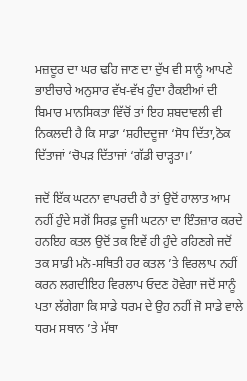ਮਜ਼ਦੂਰ ਦਾ ਘਰ ਢਹਿ ਜਾਣ ਦਾ ਦੁੱਖ ਵੀ ਸਾਨੂੰ ਆਪਣੇ ਭਾਈਚਾਰੇ ਅਨੁਸਾਰ ਵੱਖ-ਵੱਖ ਹੁੰਦਾ ਹੈਕਈਆਂ ਦੀ ਬਿਮਾਰ ਮਾਨਸਿਕਤਾ ਵਿੱਚੋਂ ਤਾਂ ਇਹ ਸ਼ਬਦਾਵਲੀ ਵੀ ਨਿਕਲਦੀ ਹੈ ਕਿ ਸਾਡਾ ‘ਸ਼ਹੀਦਦੂਜਾ ‘ਸੋਧ ਦਿੱਤਾ,ਠੋਕ ਦਿੱਤਾਜਾਂ ‘ਚੋਪੜ ਦਿੱਤਾਜਾਂ ‘ਗੱਡੀ ਚਾੜ੍ਹਤਾ।’

ਜਦੋਂ ਇੱਕ ਘਟਨਾ ਵਾਪਰਦੀ ਹੈ ਤਾਂ ਉਦੋਂ ਹਾਲਾਤ ਆਮ ਨਹੀਂ ਹੁੰਦੇ ਸਗੋਂ ਸਿਰਫ਼ ਦੂਜੀ ਘਟਨਾ ਦਾ ਇੰਤਜ਼ਾਰ ਕਰਦੇ ਹਨਇਹ ਕਤਲ ਉਦੋਂ ਤਕ ਇਵੇਂ ਹੀ ਹੁੰਦੇ ਰਹਿਣਗੇ ਜਦੋਂ ਤਕ ਸਾਡੀ ਮਨੋ-ਸਥਿਤੀ ਹਰ ਕਤਲ ’ਤੇ ਵਿਰਲਾਪ ਨਹੀਂ ਕਰਨ ਲਗਦੀਇਹ ਵਿਰਲਾਪ ਓਦਣ ਹੋਵੇਗਾ ਜਦੋਂ ਸਾਨੂੰ ਪਤਾ ਲੱਗੇਗਾ ਕਿ ਸਾਡੇ ਧਰਮ ਦੇ ਉਹ ਨਹੀਂ ਜੋ ਸਾਡੇ ਵਾਲੇ ਧਰਮ ਸਥਾਨ ’ਤੇ ਮੱਥਾ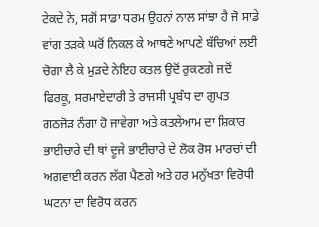ਟੇਕਦੇ ਨੇ, ਸਗੋਂ ਸਾਡਾ ਧਰਮ ਉਹਨਾਂ ਨਾਲ ਸਾਂਝਾ ਹੈ ਜੋ ਸਾਡੇ ਵਾਂਗ ਤੜਕੇ ਘਰੋਂ ਨਿਕਲ ਕੇ ਆਥਣੇ ਆਪਣੇ ਬੱਚਿਆਂ ਲਈ ਚੋਗਾ ਲੈ ਕੇ ਮੁੜਦੇ ਨੇਇਹ ਕਤਲ ਉਦੋਂ ਰੁਕਣਗੇ ਜਦੋਂ ਫਿਰਕੂ, ਸਰਮਾਏਦਾਰੀ ਤੇ ਰਾਜਸੀ ਪ੍ਰਬੰਧ ਦਾ ਗੁਪਤ ਗਠਜੋੜ ਨੰਗਾ ਹੋ ਜਾਵੇਗਾ ਅਤੇ ਕਤਲੇਆਮ ਦਾ ਸ਼ਿਕਾਰ ਭਾਈਚਾਰੇ ਦੀ ਥਾਂ ਦੂਜੇ ਭਾਈਚਾਰੇ ਦੇ ਲੋਕ ਰੋਸ ਮਾਰਚਾਂ ਦੀ ਅਗਵਾਈ ਕਰਨ ਲੱਗ ਪੈਣਗੇ ਅਤੇ ਹਰ ਮਨੁੱਖਤਾ ਵਿਰੋਧੀ ਘਟਨਾ ਦਾ ਵਿਰੋਧ ਕਰਨ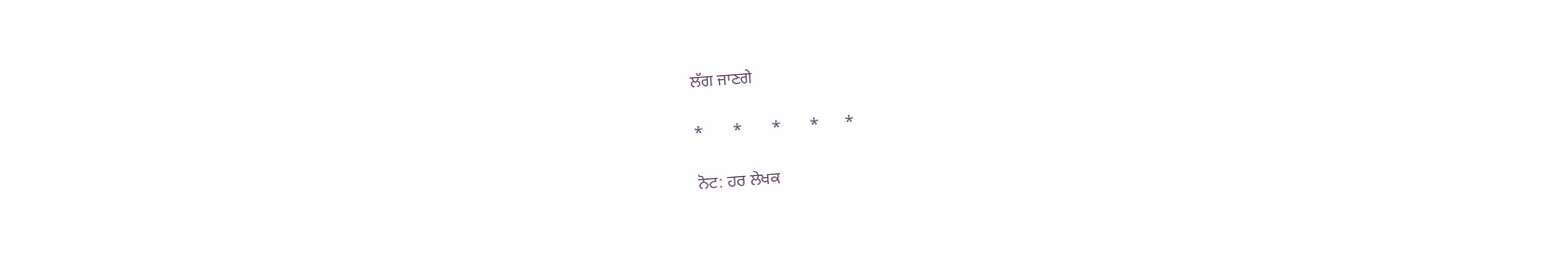ਲੱਗ ਜਾਣਗੇ

*       *       *       *      *

ਨੋਟ: ਹਰ ਲੇਖਕ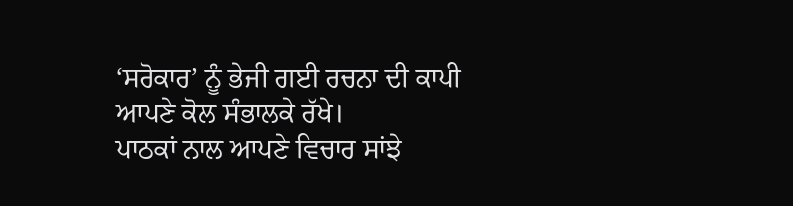‘ਸਰੋਕਾਰ’ ਨੂੰ ਭੇਜੀ ਗਈ ਰਚਨਾ ਦੀ ਕਾਪੀ ਆਪਣੇ ਕੋਲ ਸੰਭਾਲਕੇ ਰੱਖੇ।
ਪਾਠਕਾਂ ਨਾਲ ਆਪਣੇ ਵਿਚਾਰ ਸਾਂਝੇ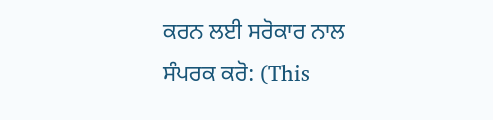ਕਰਨ ਲਈ ਸਰੋਕਾਰ ਨਾਲ ਸੰਪਰਕ ਕਰੋ: (This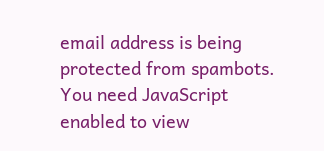email address is being protected from spambots. You need JavaScript enabled to view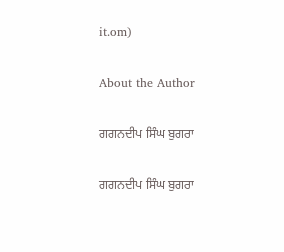it.om)

About the Author

ਗਗਨਦੀਪ ਸਿੰਘ ਬੁਗਰਾ

ਗਗਨਦੀਪ ਸਿੰਘ ਬੁਗਰਾ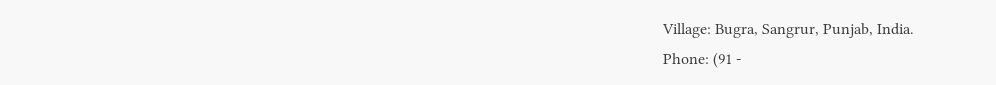Village: Bugra, Sangrur, Punjab, India.
Phone: (91 -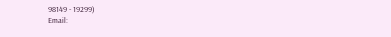98149 - 19299)
Email: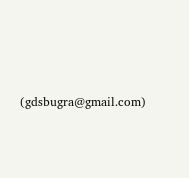(gdsbugra@gmail.com)